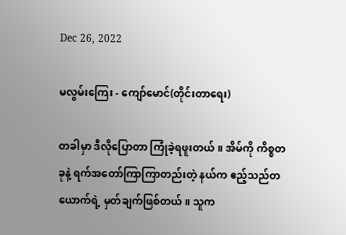Dec 26, 2022

မလွမ်းကြေး - ကျော်မောင်(တိုင်းတာရေး)

တခါမှာ ဒီလိုပြောတာ ကြုံခဲ့ရဖူးတယ်။ အိမ်ကို ကိစ္စတခုနဲ့ ရက်အတော်ကြာကြာတည်းတဲ့ နယ်က ဧည့်သည်တယောက်ရဲ့ မှတ်ချက်ဖြစ်တယ်။ သူက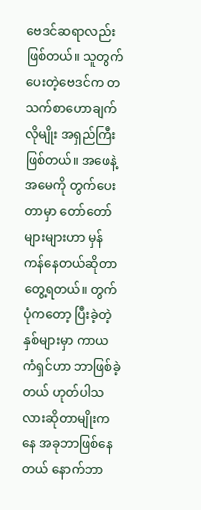ဗေဒင်ဆရာလည်းဖြစ်တယ်။ သူတွက်ပေးတဲ့ဗေဒင်က တသက်စာဟောချက်လိုမျိုး အရှည်ကြီးဖြစ်တယ်။ အဖေနဲ့အမေကို တွက်ပေးတာမှာ တော်တော်များများဟာ မှန်ကန်နေတယ်ဆိုတာ တွေ့ရတယ်။ တွက်ပုံကတော့ ပြီးခဲ့တဲ့နှစ်များမှာ ကာယကံရှင်ဟာ ဘာဖြစ်ခဲ့တယ် ဟုတ်ပါသလားဆိုတာမျိုးကနေ အခုဘာဖြစ်နေတယ် နောက်ဘာ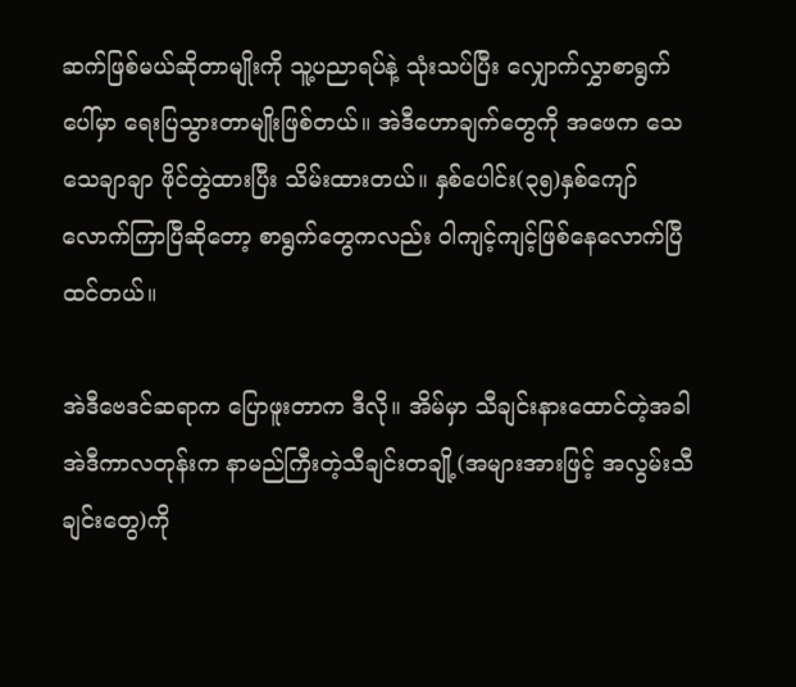ဆက်ဖြစ်မယ်ဆိုတာမျိုးကို သူ့ပညာရပ်နဲ့ သုံးသပ်ပြီး လျှောက်လွှာစာရွက်ပေါ်မှာ ရေးပြသွားတာမျိုးဖြစ်တယ်။ အဲဒီဟောချက်တွေကို အဖေက သေသေချာချာ ဖိုင်တွဲထားပြီး သိမ်းထားတယ်။ နှစ်ပေါင်း(၃၅)နှစ်ကျော်လောက်ကြာပြီဆိုတော့ စာရွက်တွေကလည်း ဝါကျင့်ကျင့်ဖြစ်နေလောက်ပြီထင်တယ်။

အဲဒီဗေဒင်ဆရာက ပြောဖူးတာက ဒီလို။ အိမ်မှာ သီချင်းနားထောင်တဲ့အခါ အဲဒီကာလတုန်းက နာမည်ကြီးတဲ့သီချင်းတချို့(အများအားဖြင့် အလွမ်းသီချင်းတွေ)ကို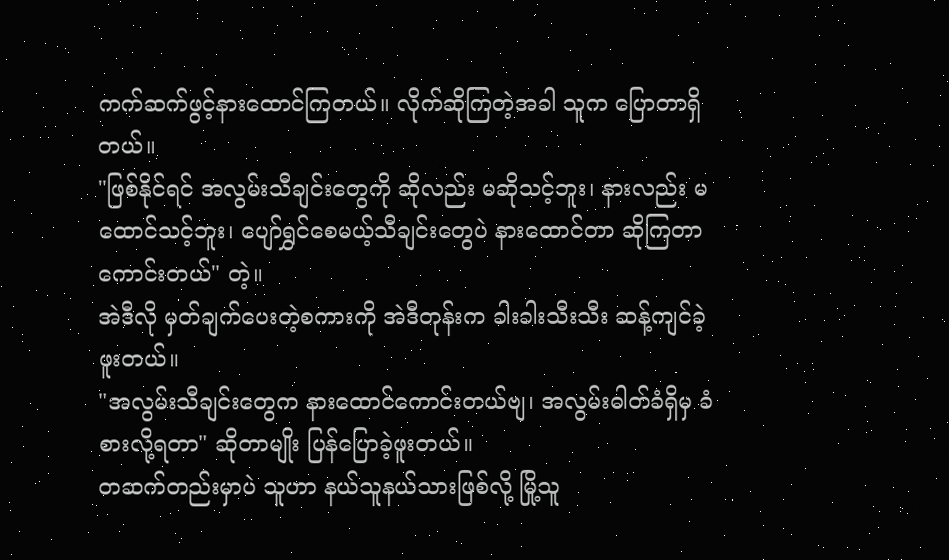ကက်ဆက်ဖွင့်နားထောင်ကြတယ်။ လိုက်ဆိုကြတဲ့အခါ သူက ပြောတာရှိတယ်။
"ဖြစ်နိုင်ရင် အလွမ်းသီချင်းတွေကို ဆိုလည်း မဆိုသင့်ဘူး၊ နားလည်း မထောင်သင့်ဘူး၊ ပျော်ရွှင်စေမယ့်သီချင်းတွေပဲ နားထောင်တာ ဆိုကြတာကောင်းတယ်" တဲ့။
အဲဒီလို မှတ်ချက်ပေးတဲ့စကားကို အဲဒီတုန်းက ခါးခါးသီးသီး ဆန့်ကျင်ခဲ့ဖူးတယ်။
"အလွမ်းသီချင်းတွေက နားထောင်ကောင်းတယ်ဗျ၊ အလွမ်းဓါတ်ခံရှိမှ ခံစားလို့ရတာ" ဆိုတာမျိုး ပြန်ပြောခဲ့ဖူးတယ်။
တဆက်တည်းမှာပဲ သူဟာ နယ်သူနယ်သားဖြစ်လို့ မြို့သူ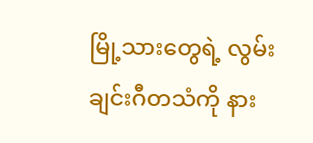မြို့သားတွေရဲ့ လွမ်းချင်းဂီတသံကို နား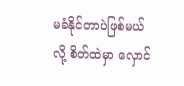မခံနိုင်တာပဲဖြစ်မယ်လို့ စိတ်ထဲမှာ လှောင်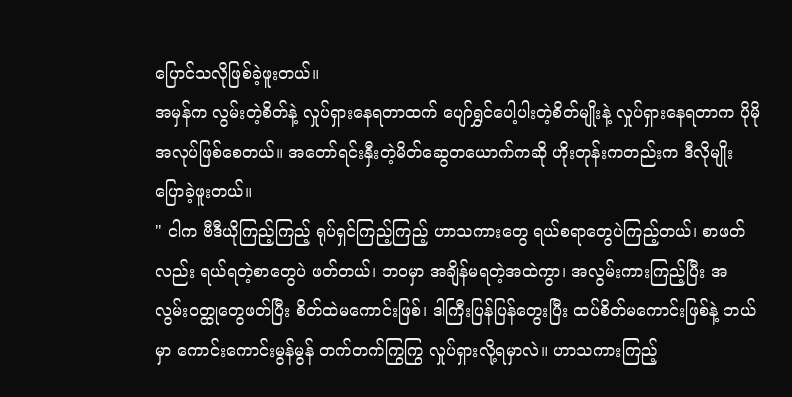ပြောင်သလိုဖြစ်ခဲ့ဖူးတယ်။
အမှန်က လွမ်းတဲ့စိတ်နဲ့ လှုပ်ရှားနေရတာထက် ပျော်ရွှင်ပေါ့ပါးတဲ့စိတ်မျိုးနဲ့ လှုပ်ရှားနေရတာက ပိုမိုအလုပ်ဖြစ်စေတယ်။ အတော်ရင်းနှီးတဲ့မိတ်ဆွေတယောက်ကဆို ဟိုးတုန်းကတည်းက ဒီလိုမျိုး ပြောခဲ့ဖူးတယ်။
" ငါက ဗီဒီယိုကြည့်ကြည့် ရုပ်ရှင်ကြည့်ကြည့် ဟာသကားတွေ ရယ်စရာတွေပဲကြည့်တယ်၊ စာဖတ်လည်း ရယ်ရတဲ့စာတွေပဲ ဖတ်တယ်၊ ဘဝမှာ အချိန်မရတဲ့အထဲကွာ၊ အလွမ်းကားကြည့်ပြီး အလွမ်းဝတ္ထုတွေဖတ်ပြီး စိတ်ထဲမကောင်းဖြစ်၊ ဒါကြီးပြန်ပြန်တွေးပြီး ထပ်စိတ်မကောင်းဖြစ်နဲ့ ဘယ်မှာ ကောင်းကောင်းမွန်မွန် တက်တက်ကြွကြွ လှုပ်ရှားလို့ရမှာလဲ။ ဟာသကားကြည့်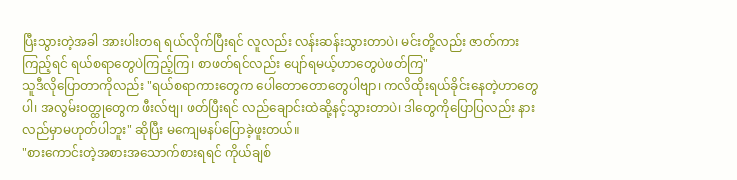ပြီးသွားတဲ့အခါ အားပါးတရ ရယ်လိုက်ပြီးရင် လူလည်း လန်းဆန်းသွားတာပဲ၊ မင်းတို့လည်း ဇာတ်ကားကြည့်ရင် ရယ်စရာတွေပဲကြည့်ကြ၊ စာဖတ်ရင်လည်း ပျော်ရမယ့်ဟာတွေပဲဖတ်ကြ"
သူဒီလိုပြောတာကိုလည်း "ရယ်စရာကားတွေက ပေါတောတောတွေပါဗျာ၊ ကလိထိုးရယ်ခိုင်းနေတဲ့ဟာတွေပါ၊ အလွမ်းဝတ္ထုတွေက ဖီးလ်ဗျ၊ ဖတ်ပြီးရင် လည်ချောင်းထဲဆို့နင့်သွားတာပဲ၊ ဒါတွေကိုပြောပြလည်း နားလည်မှာမဟုတ်ပါဘူး" ဆိုပြီး မကျေမနပ်ပြောခဲ့ဖူးတယ်။
"စားကောင်းတဲ့အစားအသောက်စားရရင် ကိုယ်ချစ်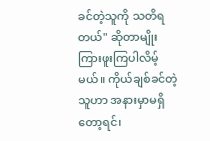ခင်တဲ့သူကို သတိရတယ်" ဆိုတာမျိုး ကြားဖူးကြပါလိမ့်မယ်။ ကိုယ်ချစ်ခင်တဲ့သူဟာ အနားမှာမရှိတော့ရင်၊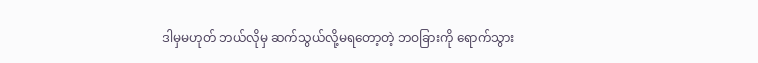ဒါမှမဟုတ် ဘယ်လိုမှ ဆက်သွယ်လို့မရတော့တဲ့ ဘဝခြားကို ရောက်သွား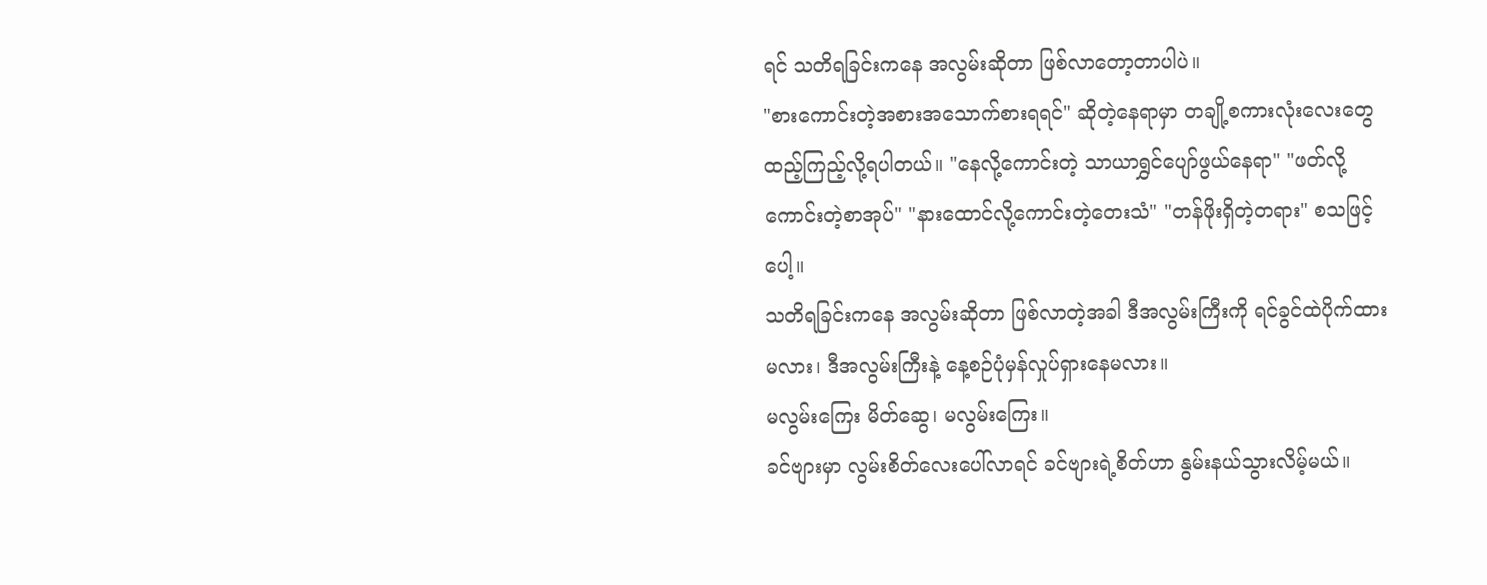ရင် သတိရခြင်းကနေ အလွမ်းဆိုတာ ဖြစ်လာတော့တာပါပဲ။
"စားကောင်းတဲ့အစားအသောက်စားရရင်" ဆိုတဲ့နေရာမှာ တချို့စကားလုံးလေးတွေထည့်ကြည့်လို့ရပါတယ်။ "နေလို့ကောင်းတဲ့ သာယာရွှင်ပျော်ဖွယ်နေရာ" "ဖတ်လို့ကောင်းတဲ့စာအုပ်" "နားထောင်လို့ကောင်းတဲ့တေးသံ" "တန်ဖိုးရှိတဲ့တရား" စသဖြင့်ပေါ့။
သတိရခြင်းကနေ အလွမ်းဆိုတာ ဖြစ်လာတဲ့အခါ ဒီအလွမ်းကြီးကို ရင်ခွင်ထဲပိုက်ထားမလား၊ ဒီအလွမ်းကြီးနဲ့ နေ့စဉ်ပုံမှန်လှုပ်ရှားနေမလား။
မလွမ်းကြေး မိတ်ဆွေ၊ မလွမ်းကြေး။
ခင်ဗျားမှာ လွမ်းစိတ်လေးပေါ်လာရင် ခင်ဗျားရဲ့စိတ်ဟာ နွမ်းနယ်သွားလိမ့်မယ်။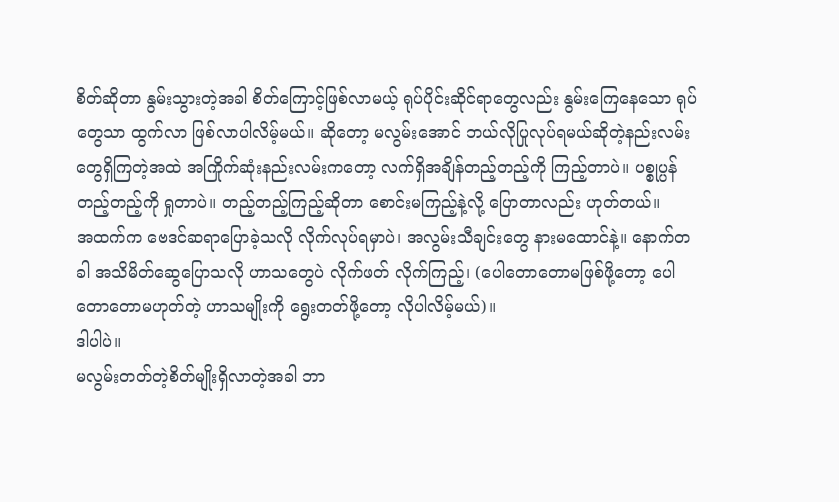စိတ်ဆိုတာ နွမ်းသွားတဲ့အခါ စိတ်ကြောင့်ဖြစ်လာမယ့် ရုပ်ပိုင်းဆိုင်ရာတွေလည်း နွမ်းကြေနေသော ရုပ်တွေသာ ထွက်လာ ဖြစ်လာပါလိမ့်မယ်။ ဆိုတော့ မလွမ်းအောင် ဘယ်လိုပြုလုပ်ရမယ်ဆိုတဲ့နည်းလမ်းတွေရှိကြတဲ့အထဲ အကြိုက်ဆုံးနည်းလမ်းကတော့ လက်ရှိအချိန်တည့်တည့်ကို ကြည့်တာပဲ။ ပစ္စုပ္ပန်တည့်တည့်ကို ရှုတာပဲ။ တည့်တည့်ကြည့်ဆိုတာ စောင်းမကြည့်နဲ့လို့ ပြောတာလည်း ဟုတ်တယ်။
အထက်က ဗေဒင်ဆရာပြောခဲ့သလို လိုက်လုပ်ရမှာပဲ၊ အလွမ်းသီချင်းတွေ နားမထောင်နဲ့။ နောက်တခါ အသိမိတ်ဆွေပြောသလို ဟာသတွေပဲ လိုက်ဖတ် လိုက်ကြည့်၊ (ပေါတောတောမဖြစ်ဖို့တော့ ပေါတောတောမဟုတ်တဲ့ ဟာသမျိုးကို ရွေးတတ်ဖို့တော့ လိုပါလိမ့်မယ်)။
ဒါပါပဲ။
မလွမ်းတတ်တဲ့စိတ်မျိုးရှိလာတဲ့အခါ ဘာ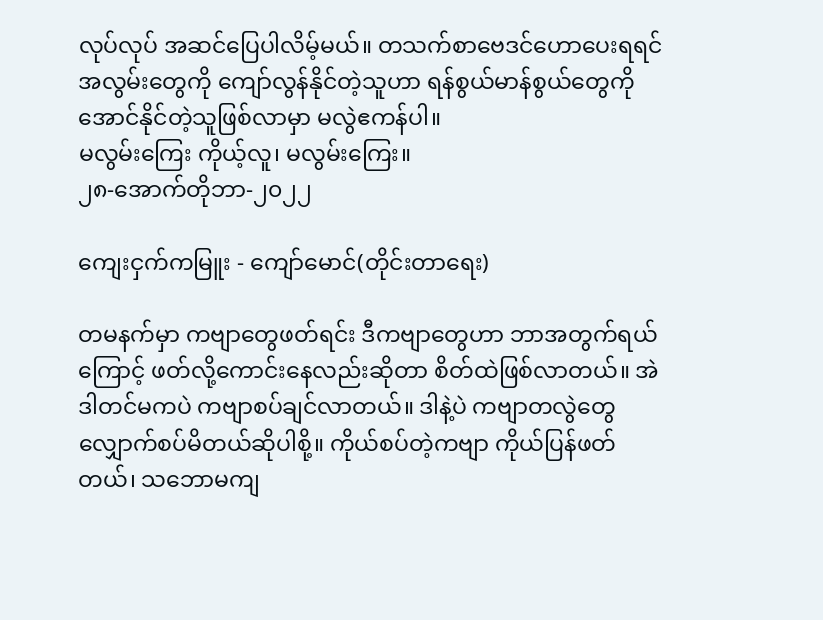လုပ်လုပ် အဆင်ပြေပါလိမ့်မယ်။ တသက်စာဗေဒင်ဟောပေးရရင် အလွမ်းတွေကို ကျော်လွန်နိုင်တဲ့သူဟာ ရန်စွယ်မာန်စွယ်တွေကို အောင်နိုင်တဲ့သူဖြစ်လာမှာ မလွဲဧကန်ပါ။
မလွမ်းကြေး ကိုယ့်လူ၊ မလွမ်းကြေး။
၂၈-အောက်တိုဘာ-၂၀၂၂

ကျေးငှက်ကမြူး - ကျော်မောင်(တိုင်းတာရေး)

တမနက်မှာ ကဗျာတွေဖတ်ရင်း ဒီကဗျာတွေဟာ ဘာအတွက်ရယ်ကြောင့် ဖတ်လို့ကောင်းနေလည်းဆိုတာ စိတ်ထဲဖြစ်လာတယ်။ အဲဒါတင်မကပဲ ကဗျာစပ်ချင်လာတယ်။ ဒါနဲ့ပဲ ကဗျာတလွဲတွေ လျှောက်စပ်မိတယ်ဆိုပါစို့။ ကိုယ်စပ်တဲ့ကဗျာ ကိုယ်ပြန်ဖတ်တယ်၊ သဘောမကျ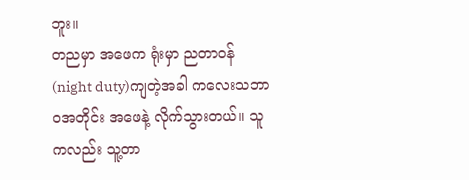ဘူး။
တညမှာ အဖေက ရုံးမှာ ညတာဝန်(night duty)ကျတဲ့အခါ ကလေးသဘာဝအတိုင်း အဖေနဲ့ လိုက်သွားတယ်။ သူကလည်း သူ့တာ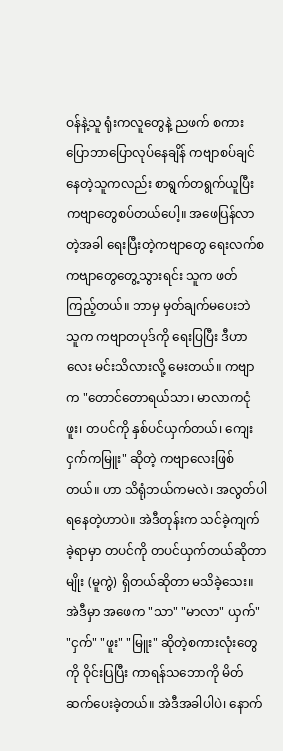ဝန်နဲ့သူ ရုံးကလူတွေနဲ့ ညဖက် စကားပြောဘာပြောလုပ်နေချိန် ကဗျာစပ်ချင်နေတဲ့သူကလည်း စာရွက်တရွက်ယူပြီး ကဗျာတွေစပ်တယ်ပေါ့။ အဖေပြန်လာတဲ့အခါ ရေးပြီးတဲ့ကဗျာတွေ ရေးလက်စကဗျာတွေတွေ့သွားရင်း သူက ဖတ်ကြည့်တယ်။ ဘာမှ မှတ်ချက်မပေးဘဲ သူက ကဗျာတပုဒ်ကို ရေးပြပြီး ဒီဟာလေး မင်းသိလားလို့ မေးတယ်။ ကဗျာက "တောင်တောရယ်သာ၊ မာလာကငုံဖူး၊ တပင်ကို နှစ်ပင်ယှက်တယ်၊ ကျေးငှက်ကမြူး" ဆိုတဲ့ ကဗျာလေးဖြစ်တယ်။ ဟာ သိရုံဘယ်ကမလဲ၊ အလွတ်ပါ ရနေတဲ့ဟာပဲ။ အဲဒီတုန်းက သင်ခဲ့ကျက်ခဲ့ရာမှာ တပင်ကို တပင်ယှက်တယ်ဆိုတာမျိုး (မူကွဲ) ရှိတယ်ဆိုတာ မသိခဲ့သေး။
အဲဒီမှာ အဖေက "သာ" "မာလာ" ယှက်" "ငှက်" "ဖူး" "မြူး" ဆိုတဲ့စကားလုံးတွေကို ဝိုင်းပြပြီး ကာရန်သဘောကို မိတ်ဆက်ပေးခဲ့တယ်။ အဲဒီအခါပါပဲ၊ နောက်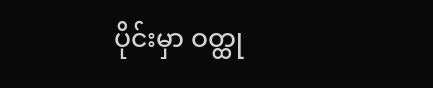ပိုင်းမှာ ဝတ္ထု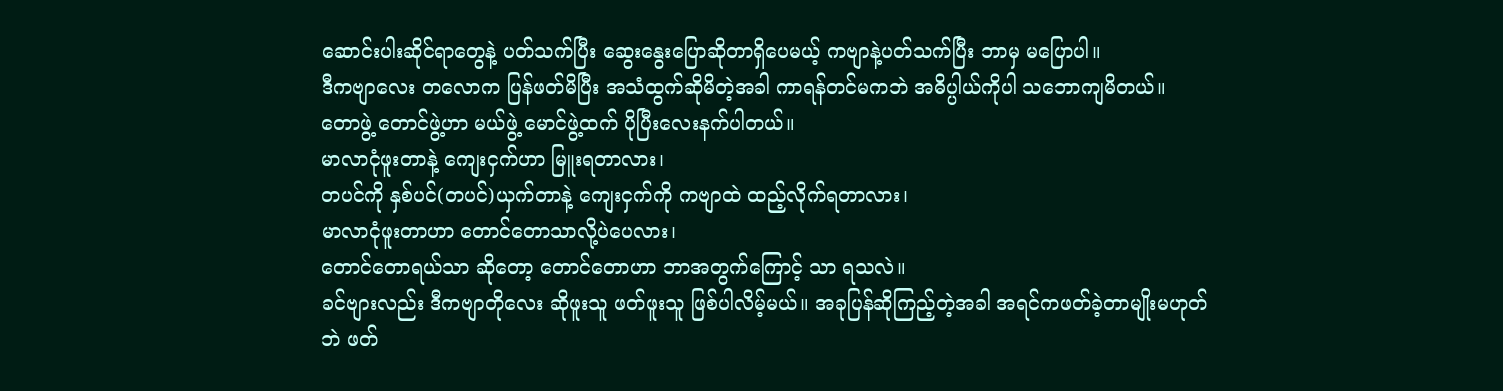ဆောင်းပါးဆိုင်ရာတွေနဲ့ ပတ်သက်ပြီး ဆွေးနွေးပြောဆိုတာရှိပေမယ့် ကဗျာနဲ့ပတ်သက်ပြီး ဘာမှ မပြောပါ။
ဒီကဗျာလေး တလောက ပြန်ဖတ်မိပြီး အသံထွက်ဆိုမိတဲ့အခါ ကာရန်တင်မကဘဲ အဓိပ္ပါယ်ကိုပါ သဘောကျမိတယ်။ တောဖွဲ့ တောင်ဖွဲ့ဟာ မယ်ဖွဲ့ မောင်ဖွဲ့ထက် ပိုပြီးလေးနက်ပါတယ်။
မာလာငုံဖူးတာနဲ့ ကျေးငှက်ဟာ မြူးရတာလား၊
တပင်ကို နှစ်ပင်(တပင်)ယှက်တာနဲ့ ကျေးငှက်ကို ကဗျာထဲ ထည့်လိုက်ရတာလား၊
မာလာငုံဖူးတာဟာ တောင်တောသာလို့ပဲပေလား၊
တောင်တောရယ်သာ ဆိုတော့ တောင်တောဟာ ဘာအတွက်ကြောင့် သာ ရသလဲ။
ခင်ဗျားလည်း ဒီကဗျာတိုလေး ဆိုဖူးသူ ဖတ်ဖူးသူ ဖြစ်ပါလိမ့်မယ်။ အခုပြန်ဆိုကြည့်တဲ့အခါ အရင်ကဖတ်ခဲ့တာမျိုးမဟုတ်ဘဲ ဖတ်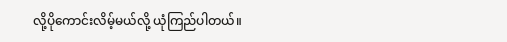လို့ပိုကောင်းလိမ့်မယ်လို့ ယုံကြည်ပါတယ်။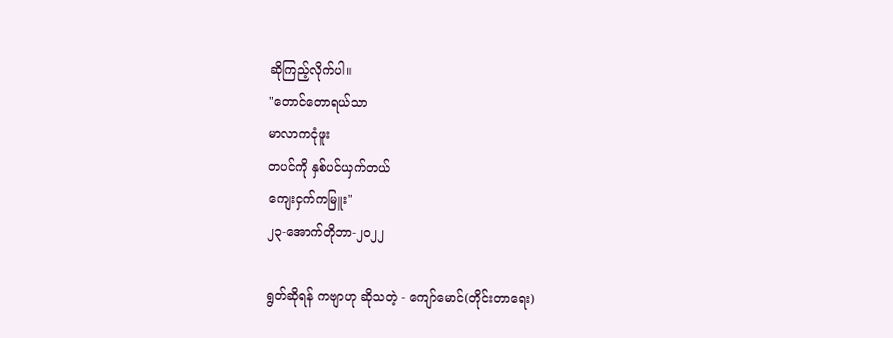ဆိုကြည့်လိုက်ပါ။
"တောင်တောရယ်သာ
မာလာကငုံဖူး
တပင်ကို နှစ်ပင်ယှက်တယ်
ကျေးငှက်ကမြူး"
၂၃-အောက်တိုဘာ-၂၀၂၂

ရွတ်ဆိုရန် ကဗျာဟု ဆိုသတဲ့ - ကျော်မောင်(တိုင်းတာရေး)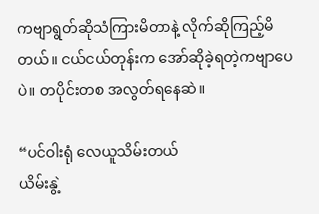ကဗျာရွတ်ဆိုသံကြားမိတာနဲ့ လိုက်ဆိုကြည့်မိတယ်။ ငယ်ငယ်တုန်းက အော်ဆိုခဲ့ရတဲ့ကဗျာပေပဲ။ တပိုင်းတစ အလွတ်ရနေဆဲ။

“ပင်ဝါးရုံ လေယူသိမ်းတယ်
ယိမ်းနွဲ့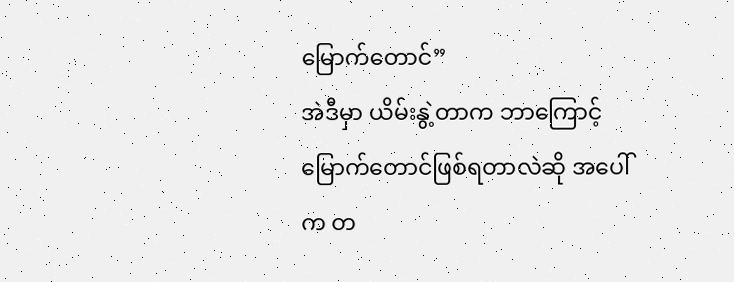မြောက်တောင်”
အဲဒီမှာ ယိမ်းနွဲ့တာက ဘာကြောင့် မြောက်တောင်ဖြစ်ရတာလဲဆို အပေါ်က တ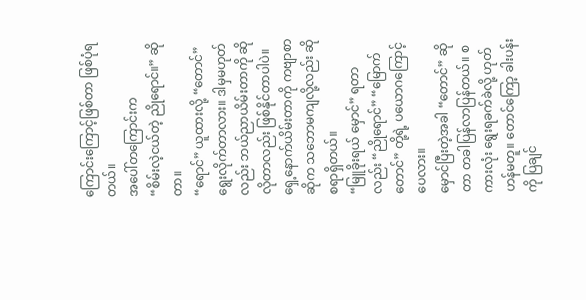ကြောင်းကြောင့်ဖြစ်တာ ဖြစ်ပုံရတယ်။
အပေါ်တကြောင်းက
“စိမ်းလဲ့ငယ်တဲ့ ညိုရောင်။” ဆိုတာ။
“ရောင်” ယူထားလို့ “တောင်” ရွေးလိုက်တာလား။ ဒါမှမဟုတ်လည်း ဘယ်ညာယိမ်းတာကို ဆိုလိုတာလည်း ဖြစ်နိုင်တာပါပဲ။ ရှေ့နောက်ယိမ်းတာကို ကဗျာစာဆိုက သဘောမကျလို့လည်း ဆိုစရာရှိတယ်။
“မြူခိုးရယ် မှောင်” ရတာလည်း “ညိုရောင်” “မြောက်တောင်” တို့ရဲ့ ပယောဂကြောင့်ပေလား။
မှောင်ပြီးတဲ့အခါ “တောင်” ဆိုတာ တခါပြန်လာပြန်တယ်။ စကားလုံး ရွေးရခက်ခဲလို့ ဟုတ်ဟန်မတူ။ တောင်ကြော့ ခါးပန်းကို ပြချင်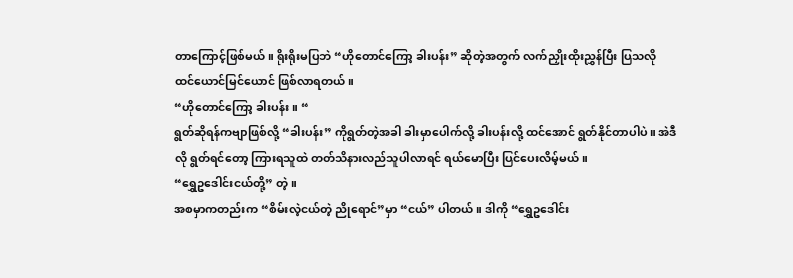တာကြောင့်ဖြစ်မယ်။ ရိုးရိုးမပြဘဲ “ဟိုတောင်ကြော့ ခါးပန်း” ဆိုတဲ့အတွက် လက်ညှိုးထိုးညွှန်ပြီး ပြသလို ထင်ယောင်မြင်ယောင် ဖြစ်လာရတယ်။
“ဟိုတောင်ကြော့ ခါးပန်း။ “
ရွတ်ဆိုရန်ကဗျာဖြစ်လို့ “ခါးပန်း” ကိုရွတ်တဲ့အခါ ခါးမှာပေါက်လို့ ခါးပန်းလို့ ထင်အောင် ရွတ်နိုင်တာပါပဲ။ အဲဒီလို ရွတ်ရင်တော့ ကြားရသူထဲ တတ်သိနားလည်သူပါလာရင် ရယ်မောပြီး ပြင်ပေးလိမ့်မယ်။
“ရွှေဥဒေါင်းငယ်တို့” တဲ့။
အစမှာကတည်းက “စိမ်းလဲ့ငယ်တဲ့ ညိုရောင်”မှာ “ငယ်” ပါတယ်။ ဒါကို “ရွှေဥဒေါင်း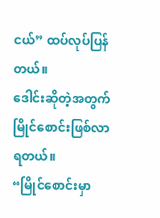ငယ်” ထပ်လုပ်ပြန်တယ်။
ဒေါင်းဆိုတဲ့အတွက် မြိုင်စောင်းဖြစ်လာရတယ်။
“မြိုင်စောင်းမှာ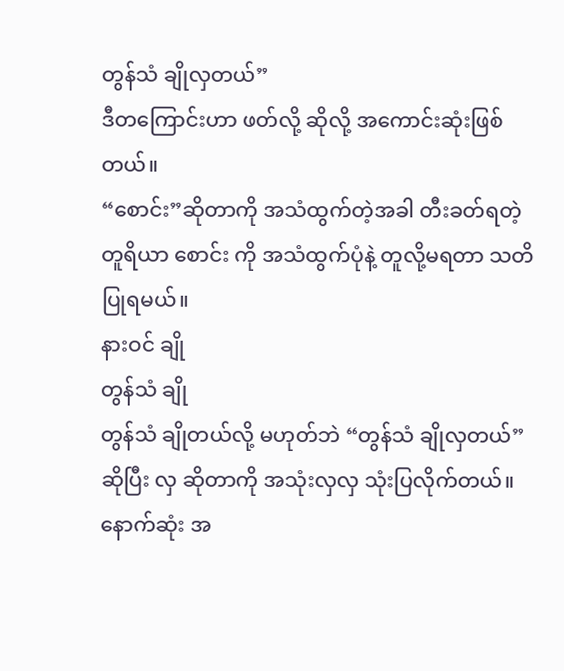တွန်သံ ချိုလှတယ်”
ဒီတကြောင်းဟာ ဖတ်လို့ ဆိုလို့ အကောင်းဆုံးဖြစ်တယ်။
“စောင်း”ဆိုတာကို အသံထွက်တဲ့အခါ တီးခတ်ရတဲ့ တူရိယာ စောင်း ကို အသံထွက်ပုံနဲ့ တူလို့မရတာ သတိပြုရမယ်။
နားဝင် ချို
တွန်သံ ချို
တွန်သံ ချိုတယ်လို့ မဟုတ်ဘဲ “တွန်သံ ချိုလှတယ်” ဆိုပြီး လှ ဆိုတာကို အသုံးလှလှ သုံးပြလိုက်တယ်။
နောက်ဆုံး အ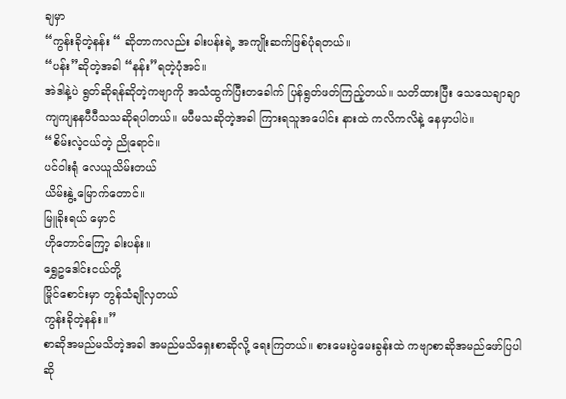ချမှာ
“ကွန်းခိုတဲ့နန်း “ ဆိုတာကလည်း ခါးပန်းရဲ့ အကျိုးဆက်ဖြစ်ပုံရတယ်။
“ပန်း”ဆိုတဲ့အခါ “နန်း”ရတဲ့ပုံအင်။
အဲဒါနဲ့ပဲ ရွတ်ဆိုရန်ဆိုတဲ့ကဗျာကို အသံထွက်ပြီးတခေါက် ပြန်ရွတ်ဖတ်ကြည့်တယ်။ သတိထားပြီး သေသေချာချာ ကျကျနနပီပီသသဆိုရပါတယ်။ မပီမသဆိုတဲ့အခါ ကြားရသူအပေါင်း နားထဲ ကလိကလိနဲ့ နေမှာပါပဲ။
“စိမ်းလဲ့ငယ်တဲ့ ညိုရောင်။
ပင်ဝါးရုံ လေယူသိမ်းတယ်
ယိမ်းနွဲ့ မြောက်တောင်။
မြူခိုးရယ် မှောင်
ဟိုတောင်ကြော့ ခါးပန်း။
ရွှေဥဒေါင်းငယ်တို့
မြိုင်စောင်းမှာ တွန်သံချိုလှတယ်
ကွန်းခိုတဲ့နန်း။”
စာဆိုအမည်မသိတဲ့အခါ အမည်မသိရှေးစာဆိုလို့ ရေးကြတယ်။ စားမေးပွဲမေးခွန်းထဲ ကဗျာစာဆိုအမည်ဖော်ပြပါ ဆို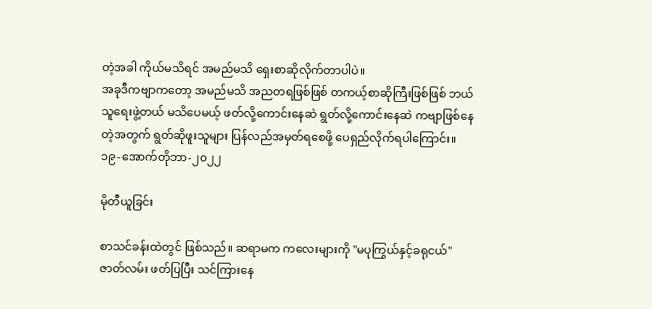တဲ့အခါ ကိုယ်မသိရင် အမည်မသိ ရှေးစာဆိုလိုက်တာပါပဲ။
အခုဒီကဗျာကတော့ အမည်မသိ အညတရဖြစ်ဖြစ် တကယ့်စာဆိုကြီးဖြစ်ဖြစ် ဘယ်သူရေးဖွဲ့တယ် မသိပေမယ့် ဖတ်လို့ကောင်းနေဆဲ ရွတ်လို့ကောင်းနေဆဲ ကဗျာဖြစ်နေတဲ့အတွက် ရွတ်ဆိုဖူးသူများ ပြန်လည်အမှတ်ရစေဖို့ ပေရှည်လိုက်ရပါကြောင်း။
၁၉-အောက်တိုဘာ-၂၀၂၂

မိုတီယူခြင်း

စာသင်ခန်းထဲတွင် ဖြစ်သည်။ ဆရာမက ကလေးများကို "မပုကြွယ်နှင့်ခရုငယ်" ဇာတ်လမ်း ဖတ်ပြပြီး သင်ကြားနေ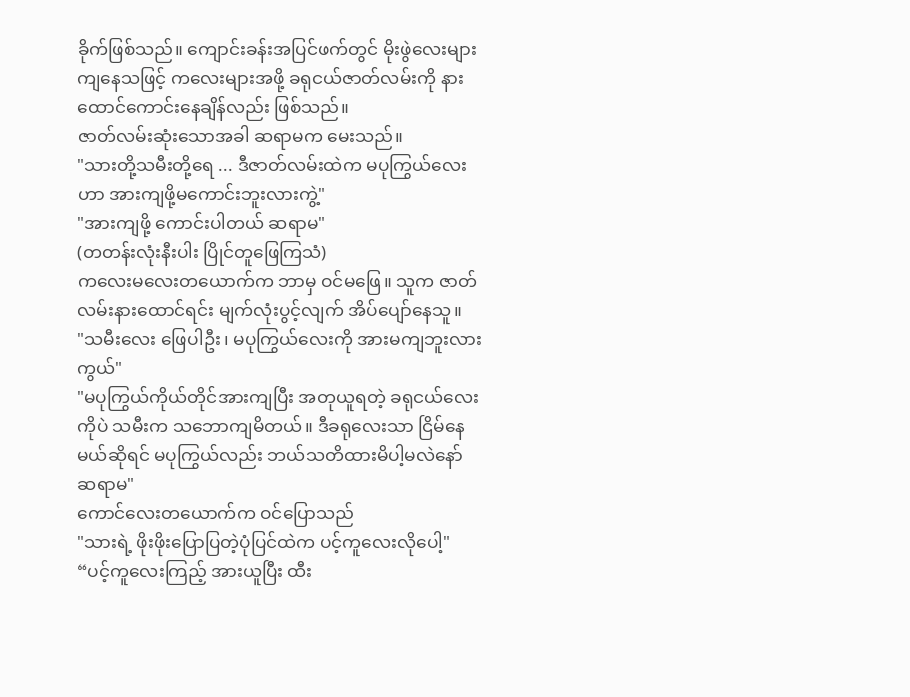ခိုက်ဖြစ်သည်။ ကျောင်းခန်းအပြင်ဖက်တွင် မိုးဖွဲလေးများကျနေသဖြင့် ကလေးများအဖို့ ခရုငယ်ဇာတ်လမ်းကို နားထောင်ကောင်းနေချိန်လည်း ဖြစ်သည်။
ဇာတ်လမ်းဆုံးသောအခါ ဆရာမက မေးသည်။
"သားတို့သမီးတို့ရေ ... ဒီဇာတ်လမ်းထဲက မပုကြွယ်လေးဟာ အားကျဖို့မကောင်းဘူးလားကွဲ့"
"အားကျဖို့ ကောင်းပါတယ် ဆရာမ"
(တတန်းလုံးနီးပါး ပြိုင်တူဖြေကြသံ)
ကလေးမလေးတယောက်က ဘာမှ ဝင်မဖြေ။ သူက ဇာတ်လမ်းနားထောင်ရင်း မျက်လုံးပွင့်လျက် အိပ်ပျော်နေသူ။
"သမီးလေး ဖြေပါဦး၊ မပုကြွယ်လေးကို အားမကျဘူးလားကွယ်"
"မပုကြွယ်ကိုယ်တိုင်အားကျပြီး အတုယူရတဲ့ ခရုငယ်လေးကိုပဲ သမီးက သဘောကျမိတယ်။ ဒီခရုလေးသာ ငြိမ်နေမယ်ဆိုရင် မပုကြွယ်လည်း ဘယ်သတိထားမိပါ့မလဲနော် ဆရာမ"
ကောင်လေးတယောက်က ဝင်ပြောသည်
"သားရဲ့ ဖိုးဖိုးပြောပြတဲ့ပုံပြင်ထဲက ပင့်ကူလေးလိုပေါ့"
“ပင့်ကူလေးကြည့် အားယူပြီး ထီး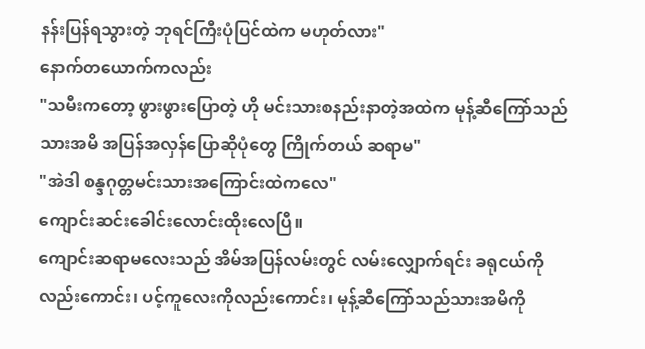နန်းပြန်ရသွားတဲ့ ဘုရင်ကြီးပုံပြင်ထဲက မဟုတ်လား"
နောက်တယောက်ကလည်း
"သမီးကတော့ ဖွားဖွားပြောတဲ့ ဟို မင်းသားစနည်းနာတဲ့အထဲက မုန့်ဆီကြော်သည်သားအမိ အပြန်အလှန်ပြောဆိုပုံတွေ ကြိုက်တယ် ဆရာမ"
"အဲဒါ စန္ဒဂုတ္တမင်းသားအကြောင်းထဲကလေ"
ကျောင်းဆင်းခေါင်းလောင်းထိုးလေပြီ။
ကျောင်းဆရာမလေးသည် အိမ်အပြန်လမ်းတွင် လမ်းလျှောက်ရင်း ခရုငယ်ကိုလည်းကောင်း၊ ပင့်ကူလေးကိုလည်းကောင်း၊ မုန့်ဆီကြော်သည်သားအမိကို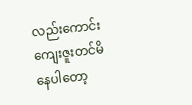လည်းကောင်း ကျေးဇူးတင်မိနေပါတော့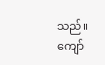သည်။
ကျော်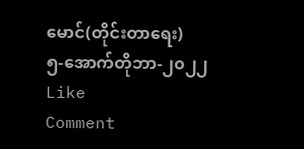မောင်(တိုင်းတာရေး)
၅-အောက်တိုဘာ-၂၀၂၂
Like
Comment